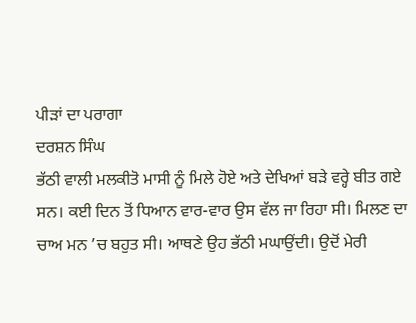ਪੀੜਾਂ ਦਾ ਪਰਾਗਾ
ਦਰਸ਼ਨ ਸਿੰਘ
ਭੱਠੀ ਵਾਲੀ ਮਲਕੀਤੋ ਮਾਸੀ ਨੂੰ ਮਿਲੇ ਹੋਏ ਅਤੇ ਦੇਖਿਆਂ ਬੜੇ ਵਰ੍ਹੇ ਬੀਤ ਗਏ ਸਨ। ਕਈ ਦਿਨ ਤੋਂ ਧਿਆਨ ਵਾਰ-ਵਾਰ ਉਸ ਵੱਲ ਜਾ ਰਿਹਾ ਸੀ। ਮਿਲਣ ਦਾ ਚਾਅ ਮਨ ’ਚ ਬਹੁਤ ਸੀ। ਆਥਣੇ ਉਹ ਭੱਠੀ ਮਘਾਉਂਦੀ। ਉਦੋਂ ਮੇਰੀ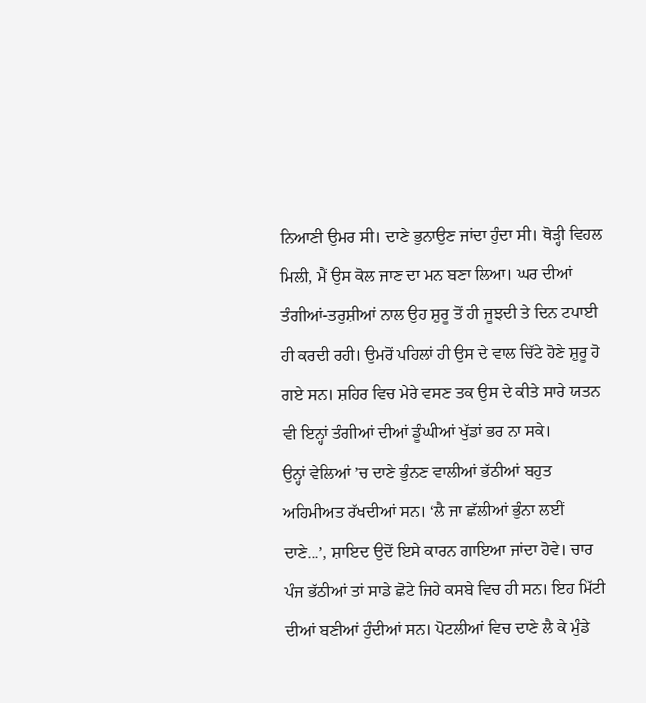ਨਿਆਣੀ ਉਮਰ ਸੀ। ਦਾਣੇ ਭੁਨਾਉਣ ਜਾਂਦਾ ਹੁੰਦਾ ਸੀ। ਥੋੜ੍ਹੀ ਵਿਹਲ ਮਿਲੀ, ਮੈਂ ਉਸ ਕੋਲ ਜਾਣ ਦਾ ਮਨ ਬਣਾ ਲਿਆ। ਘਰ ਦੀਆਂ ਤੰਗੀਆਂ-ਤਰੁਸ਼ੀਆਂ ਨਾਲ ਉਹ ਸ਼ੁਰੂ ਤੋਂ ਹੀ ਜੂਝਦੀ ਤੇ ਦਿਨ ਟਪਾਈ ਹੀ ਕਰਦੀ ਰਹੀ। ਉਮਰੋਂ ਪਹਿਲਾਂ ਹੀ ਉਸ ਦੇ ਵਾਲ ਚਿੱਟੇ ਹੋਣੇ ਸ਼ੁਰੂ ਹੋ ਗਏ ਸਨ। ਸ਼ਹਿਰ ਵਿਚ ਮੇਰੇ ਵਸਣ ਤਕ ਉਸ ਦੇ ਕੀਤੇ ਸਾਰੇ ਯਤਨ ਵੀ ਇਨ੍ਹਾਂ ਤੰਗੀਆਂ ਦੀਆਂ ਡੂੰਘੀਆਂ ਖੁੱਡਾਂ ਭਰ ਨਾ ਸਕੇ।
ਉਨ੍ਹਾਂ ਵੇਲਿਆਂ ’ਚ ਦਾਣੇ ਭੁੰਨਣ ਵਾਲੀਆਂ ਭੱਠੀਆਂ ਬਹੁਤ ਅਹਿਮੀਅਤ ਰੱਖਦੀਆਂ ਸਨ। ‘ਲੈ ਜਾ ਛੱਲੀਆਂ ਭੁੰਨਾ ਲਈਂ ਦਾਣੇ...’, ਸ਼ਾਇਦ ਉਦੋਂ ਇਸੇ ਕਾਰਨ ਗਾਇਆ ਜਾਂਦਾ ਹੋਵੇ। ਚਾਰ ਪੰਜ ਭੱਠੀਆਂ ਤਾਂ ਸਾਡੇ ਛੋਟੇ ਜਿਹੇ ਕਸਬੇ ਵਿਚ ਹੀ ਸਨ। ਇਹ ਮਿੱਟੀ ਦੀਆਂ ਬਣੀਆਂ ਹੁੰਦੀਆਂ ਸਨ। ਪੋਟਲੀਆਂ ਵਿਚ ਦਾਣੇ ਲੈ ਕੇ ਮੁੰਡੇ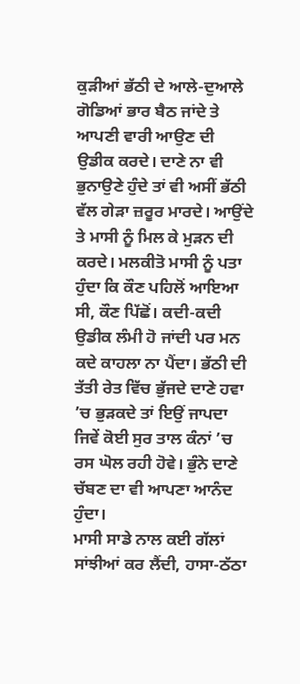ਕੁੜੀਆਂ ਭੱਠੀ ਦੇ ਆਲੇ-ਦੁਆਲੇ ਗੋਡਿਆਂ ਭਾਰ ਬੈਠ ਜਾਂਦੇ ਤੇ ਆਪਣੀ ਵਾਰੀ ਆਉਣ ਦੀ ਉਡੀਕ ਕਰਦੇ। ਦਾਣੇ ਨਾ ਵੀ ਭੁਨਾਉਣੇ ਹੁੰਦੇ ਤਾਂ ਵੀ ਅਸੀਂ ਭੱਠੀ ਵੱਲ ਗੇੜਾ ਜ਼ਰੂਰ ਮਾਰਦੇ। ਆਉਂਦੇ ਤੇ ਮਾਸੀ ਨੂੰ ਮਿਲ ਕੇ ਮੁੜਨ ਦੀ ਕਰਦੇ। ਮਲਕੀਤੋ ਮਾਸੀ ਨੂੰ ਪਤਾ ਹੁੰਦਾ ਕਿ ਕੌਣ ਪਹਿਲੋਂ ਆਇਆ ਸੀ, ਕੌਣ ਪਿੱਛੋਂ। ਕਦੀ-ਕਦੀ ਉਡੀਕ ਲੰਮੀ ਹੋ ਜਾਂਦੀ ਪਰ ਮਨ ਕਦੇ ਕਾਹਲਾ ਨਾ ਪੈਂਦਾ। ਭੱਠੀ ਦੀ ਤੱਤੀ ਰੇਤ ਵਿੱਚ ਭੁੱਜਦੇ ਦਾਣੇ ਹਵਾ ’ਚ ਭੁੜਕਦੇ ਤਾਂ ਇਉਂ ਜਾਪਦਾ ਜਿਵੇਂ ਕੋਈ ਸੁਰ ਤਾਲ ਕੰਨਾਂ ’ਚ ਰਸ ਘੋਲ ਰਹੀ ਹੋਵੇ। ਭੁੰਨੇ ਦਾਣੇ ਚੱਬਣ ਦਾ ਵੀ ਆਪਣਾ ਆਨੰਦ ਹੁੰਦਾ।
ਮਾਸੀ ਸਾਡੇ ਨਾਲ ਕਈ ਗੱਲਾਂ ਸਾਂਝੀਆਂ ਕਰ ਲੈਂਦੀ, ਹਾਸਾ-ਠੱਠਾ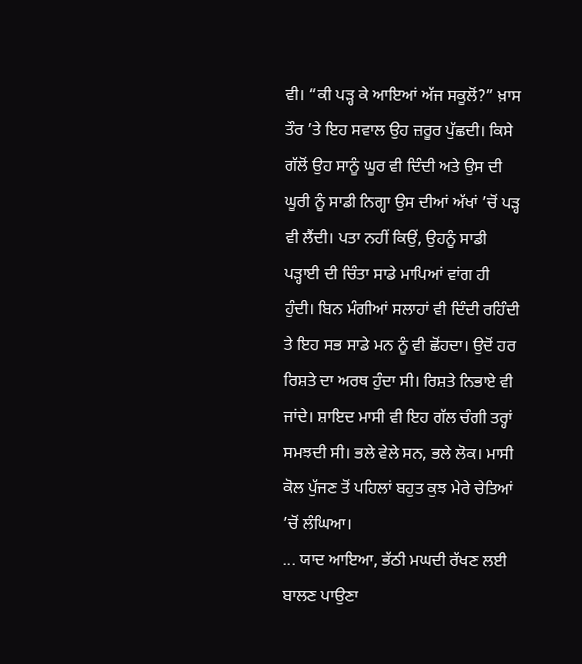ਵੀ। “ਕੀ ਪੜ੍ਹ ਕੇ ਆਇਆਂ ਅੱਜ ਸਕੂਲੋਂ?” ਖ਼ਾਸ ਤੌਰ ’ਤੇ ਇਹ ਸਵਾਲ ਉਹ ਜ਼ਰੂਰ ਪੁੱਛਦੀ। ਕਿਸੇ ਗੱਲੋਂ ਉਹ ਸਾਨੂੰ ਘੂਰ ਵੀ ਦਿੰਦੀ ਅਤੇ ਉਸ ਦੀ ਘੂਰੀ ਨੂੰ ਸਾਡੀ ਨਿਗ੍ਹਾ ਉਸ ਦੀਆਂ ਅੱਖਾਂ ’ਚੋਂ ਪੜ੍ਹ ਵੀ ਲੈਂਦੀ। ਪਤਾ ਨਹੀਂ ਕਿਉਂ, ਉਹਨੂੰ ਸਾਡੀ ਪੜ੍ਹਾਈ ਦੀ ਚਿੰਤਾ ਸਾਡੇ ਮਾਪਿਆਂ ਵਾਂਗ ਹੀ ਹੁੰਦੀ। ਬਿਨ ਮੰਗੀਆਂ ਸਲਾਹਾਂ ਵੀ ਦਿੰਦੀ ਰਹਿੰਦੀ ਤੇ ਇਹ ਸਭ ਸਾਡੇ ਮਨ ਨੂੰ ਵੀ ਛੋਂਹਦਾ। ਉਦੋਂ ਹਰ ਰਿਸ਼ਤੇ ਦਾ ਅਰਥ ਹੁੰਦਾ ਸੀ। ਰਿਸ਼ਤੇ ਨਿਭਾਏ ਵੀ ਜਾਂਦੇ। ਸ਼ਾਇਦ ਮਾਸੀ ਵੀ ਇਹ ਗੱਲ ਚੰਗੀ ਤਰ੍ਹਾਂ ਸਮਝਦੀ ਸੀ। ਭਲੇ ਵੇਲੇ ਸਨ, ਭਲੇ ਲੋਕ। ਮਾਸੀ ਕੋਲ ਪੁੱਜਣ ਤੋਂ ਪਹਿਲਾਂ ਬਹੁਤ ਕੁਝ ਮੇਰੇ ਚੇਤਿਆਂ ’ਚੋਂ ਲੰਘਿਆ।
... ਯਾਦ ਆਇਆ, ਭੱਠੀ ਮਘਦੀ ਰੱਖਣ ਲਈ ਬਾਲਣ ਪਾਉਣਾ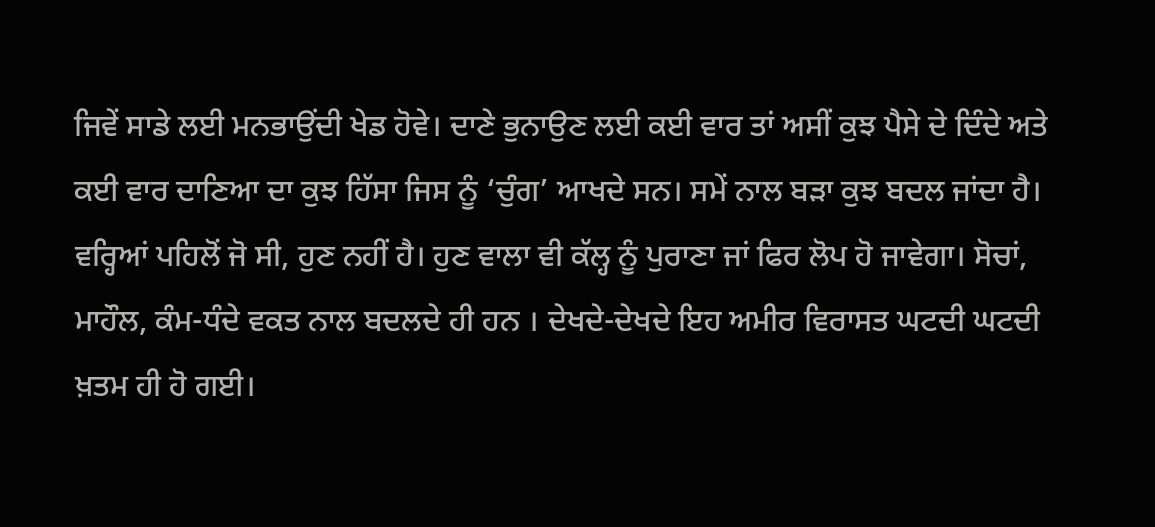ਜਿਵੇਂ ਸਾਡੇ ਲਈ ਮਨਭਾਉਂਦੀ ਖੇਡ ਹੋਵੇ। ਦਾਣੇ ਭੁਨਾਉਣ ਲਈ ਕਈ ਵਾਰ ਤਾਂ ਅਸੀਂ ਕੁਝ ਪੈਸੇ ਦੇ ਦਿੰਦੇ ਅਤੇ ਕਈ ਵਾਰ ਦਾਣਿਆ ਦਾ ਕੁਝ ਹਿੱਸਾ ਜਿਸ ਨੂੰ ‘ਚੁੰਗ’ ਆਖਦੇ ਸਨ। ਸਮੇਂ ਨਾਲ ਬੜਾ ਕੁਝ ਬਦਲ ਜਾਂਦਾ ਹੈ। ਵਰ੍ਹਿਆਂ ਪਹਿਲੋਂ ਜੋ ਸੀ, ਹੁਣ ਨਹੀਂ ਹੈ। ਹੁਣ ਵਾਲਾ ਵੀ ਕੱਲ੍ਹ ਨੂੰ ਪੁਰਾਣਾ ਜਾਂ ਫਿਰ ਲੋਪ ਹੋ ਜਾਵੇਗਾ। ਸੋਚਾਂ, ਮਾਹੌਲ, ਕੰਮ-ਧੰਦੇ ਵਕਤ ਨਾਲ ਬਦਲਦੇ ਹੀ ਹਨ । ਦੇਖਦੇ-ਦੇਖਦੇ ਇਹ ਅਮੀਰ ਵਿਰਾਸਤ ਘਟਦੀ ਘਟਦੀ ਖ਼ਤਮ ਹੀ ਹੋ ਗਈ।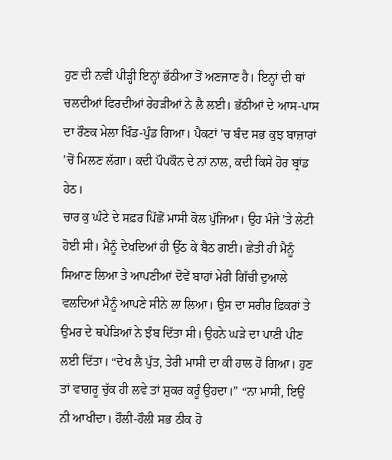ਹੁਣ ਦੀ ਨਵੀਂ ਪੀੜ੍ਹੀ ਇਨ੍ਹਾਂ ਭੱਠੀਆ ਤੋਂ ਅਣਜਾਣ ਹੈ। ਇਨ੍ਹਾਂ ਦੀ ਥਾਂ ਚਲਦੀਆਂ ਫਿਰਦੀਆਂ ਰੇਹੜੀਆਂ ਨੇ ਲੈ ਲਈ। ਭੱਠੀਆਂ ਦੇ ਆਸ-ਪਾਸ ਦਾ ਰੌਣਕ ਮੇਲਾ ਖਿੰਡ-ਪੁੰਡ ਗਿਆ। ਪੈਕਟਾਂ ’ਚ ਬੰਦ ਸਭ ਕੁਝ ਬਾਜ਼ਾਰਾਂ ’ਚੋਂ ਮਿਲਣ ਲੱਗਾ। ਕਦੀ ਪੌਪਕੌਨ ਦੇ ਨਾਂ ਨਾਲ, ਕਦੀ ਕਿਸੇ ਹੋਰ ਬ੍ਰਾਂਡ ਹੇਠ।
ਚਾਰ ਕੁ ਘੰਟੇ ਦੇ ਸਫ਼ਰ ਪਿੱਛੋਂ ਮਾਸੀ ਕੋਲ ਪੁੱਜਿਆ। ਉਹ ਮੰਜੇ ’ਤੇ ਲੇਟੀ ਹੋਈ ਸੀ। ਮੈਨੂੰ ਦੇਖਦਿਆਂ ਹੀ ਉੱਠ ਕੇ ਬੈਠ ਗਈ। ਛੇਤੀ ਹੀ ਮੈਨੂੰ ਸਿਆਣ ਲਿਆ ਤੇ ਆਪਣੀਆਂ ਦੋਵੇਂ ਬਾਹਾਂ ਮੇਰੀ ਗਿੱਚੀ ਦੁਆਲੇ ਵਲਦਿਆਂ ਮੈਨੂੰ ਆਪਣੇ ਸੀਨੇ ਲਾ ਲਿਆ। ਉਸ ਦਾ ਸਰੀਰ ਫ਼ਿਕਰਾਂ ਤੇ ਉਮਰ ਦੇ ਥਪੇੜਿਆਂ ਨੇ ਝੰਬ ਦਿੱਤਾ ਸੀ। ਉਹਨੇ ਘੜੇ ਦਾ ਪਾਣੀ ਪੀਣ ਲਈ ਦਿੱਤਾ। “ਦੇਖ ਲੈ ਪੁੱਤ, ਤੇਰੀ ਮਾਸੀ ਦਾ ਕੀ ਹਾਲ ਹੋ ਗਿਆ। ਹੁਣ ਤਾਂ ਵਾਗਰੂ ਚੁੱਕ ਹੀ ਲਵੇ ਤਾਂ ਸ਼ੁਕਰ ਕਰੂੰ ਉਹਦਾ।” “ਨਾ ਮਾਸੀ, ਇਉਂ ਨੀ ਆਖੀਦਾ। ਹੌਲੀ-ਹੌਲੀ ਸਭ ਠੀਕ ਹੋ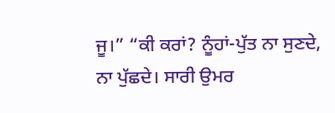ਜੂ।” “ਕੀ ਕਰਾਂ? ਨੂੰਹਾਂ-ਪੁੱਤ ਨਾ ਸੁਣਦੇ, ਨਾ ਪੁੱਛਦੇ। ਸਾਰੀ ਉਮਰ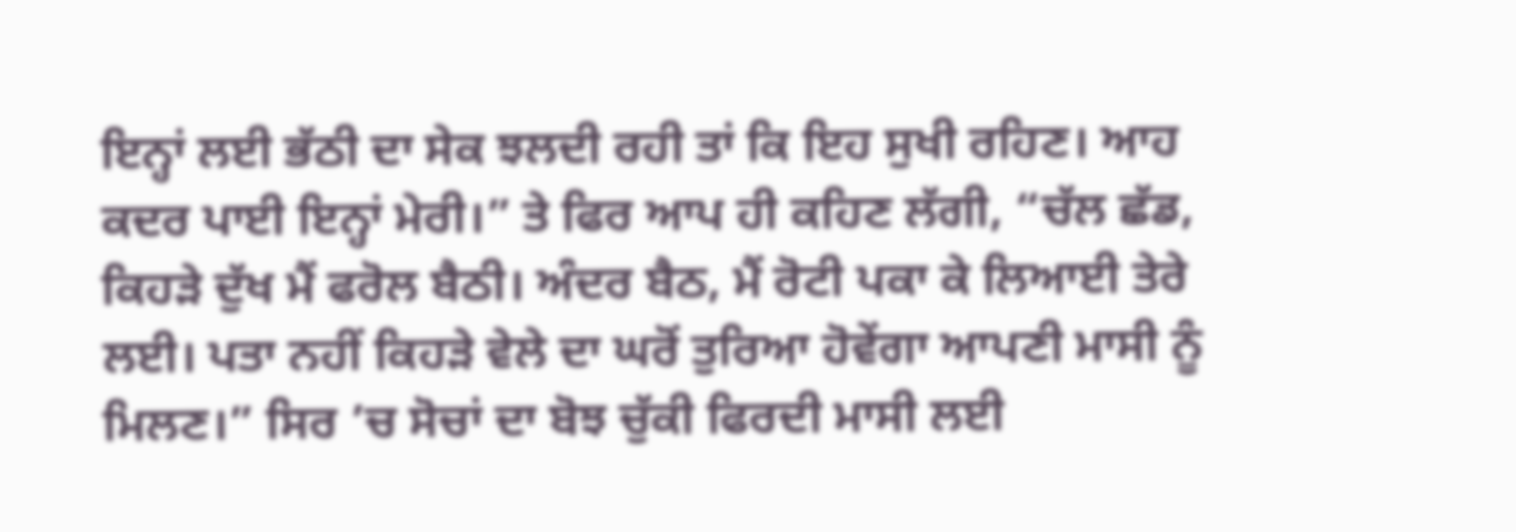ਇਨ੍ਹਾਂ ਲਈ ਭੱਠੀ ਦਾ ਸੇਕ ਝਲਦੀ ਰਹੀ ਤਾਂ ਕਿ ਇਹ ਸੁਖੀ ਰਹਿਣ। ਆਹ ਕਦਰ ਪਾਈ ਇਨ੍ਹਾਂ ਮੇਰੀ।” ਤੇ ਫਿਰ ਆਪ ਹੀ ਕਹਿਣ ਲੱਗੀ, “ਚੱਲ ਛੱਡ, ਕਿਹੜੇ ਦੁੱਖ ਮੈਂ ਫਰੋਲ ਬੈਠੀ। ਅੰਦਰ ਬੈਠ, ਮੈਂ ਰੋਟੀ ਪਕਾ ਕੇ ਲਿਆਈ ਤੇਰੇ ਲਈ। ਪਤਾ ਨਹੀਂ ਕਿਹੜੇ ਵੇਲੇ ਦਾ ਘਰੋਂ ਤੁਰਿਆ ਹੋਵੇਂਗਾ ਆਪਣੀ ਮਾਸੀ ਨੂੰ ਮਿਲਣ।” ਸਿਰ ’ਚ ਸੋਚਾਂ ਦਾ ਬੋਝ ਚੁੱਕੀ ਫਿਰਦੀ ਮਾਸੀ ਲਈ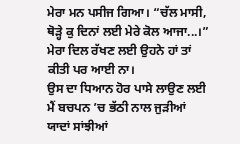ਮੇਰਾ ਮਨ ਪਸੀਜ ਗਿਆ। “ਚੱਲ ਮਾਸੀ, ਥੋੜ੍ਹੇ ਕੁ ਦਿਨਾਂ ਲਈ ਮੇਰੇ ਕੋਲ ਆਜਾ...।” ਮੇਰਾ ਦਿਲ ਰੱਖਣ ਲਈ ਉਹਨੇ ਹਾਂ ਤਾਂ ਕੀਤੀ ਪਰ ਆਈ ਨਾ।
ਉਸ ਦਾ ਧਿਆਨ ਹੋਰ ਪਾਸੇ ਲਾਉਣ ਲਈ ਮੈਂ ਬਚਪਨ ’ਚ ਭੱਠੀ ਨਾਲ ਜੁੜੀਆਂ ਯਾਦਾਂ ਸਾਂਝੀਆਂ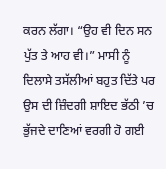ਕਰਨ ਲੱਗਾ। “ਉਹ ਵੀ ਦਿਨ ਸਨ ਪੁੱਤ ਤੇ ਆਹ ਵੀ।” ਮਾਸੀ ਨੂੰ ਦਿਲਾਸੇ ਤਸੱਲੀਆਂ ਬਹੁਤ ਦਿੱਤੇ ਪਰ ਉਸ ਦੀ ਜ਼ਿੰਦਗੀ ਸ਼ਾਇਦ ਭੱਠੀ ’ਚ ਭੁੱਜਦੇ ਦਾਣਿਆਂ ਵਰਗੀ ਹੋ ਗਈ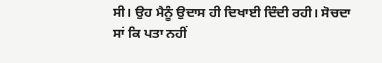ਸੀ। ਉਹ ਮੈਨੂੰ ਉਦਾਸ ਹੀ ਦਿਖਾਈ ਦਿੰਦੀ ਰਹੀ। ਸੋਚਦਾ ਸਾਂ ਕਿ ਪਤਾ ਨਹੀਂ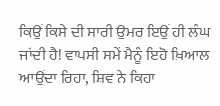ਕਿਉਂ ਕਿਸੇ ਦੀ ਸਾਰੀ ਉਮਰ ਇਉਂ ਹੀ ਲੰਘ ਜਾਂਦੀ ਹੈ! ਵਾਪਸੀ ਸਮੇਂ ਮੈਨੂੰ ਇਹੋ ਖ਼ਿਆਲ ਆਉਂਦਾ ਰਿਹਾ, ਸ਼ਿਵ ਨੇ ਕਿਹਾ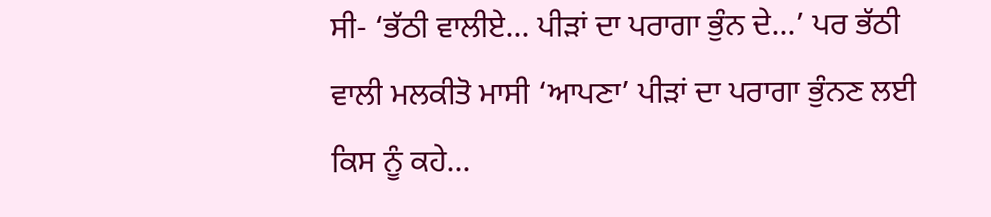ਸੀ- ‘ਭੱਠੀ ਵਾਲੀਏ... ਪੀੜਾਂ ਦਾ ਪਰਾਗਾ ਭੁੰਨ ਦੇ...’ ਪਰ ਭੱਠੀ ਵਾਲੀ ਮਲਕੀਤੋ ਮਾਸੀ ‘ਆਪਣਾ’ ਪੀੜਾਂ ਦਾ ਪਰਾਗਾ ਭੁੰਨਣ ਲਈ ਕਿਸ ਨੂੰ ਕਹੇ...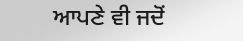ਆਪਣੇ ਵੀ ਜਦੋਂ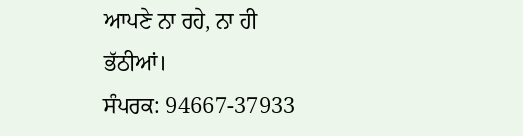ਆਪਣੇ ਨਾ ਰਹੇ, ਨਾ ਹੀ ਭੱਠੀਆਂ।
ਸੰਪਰਕ: 94667-37933